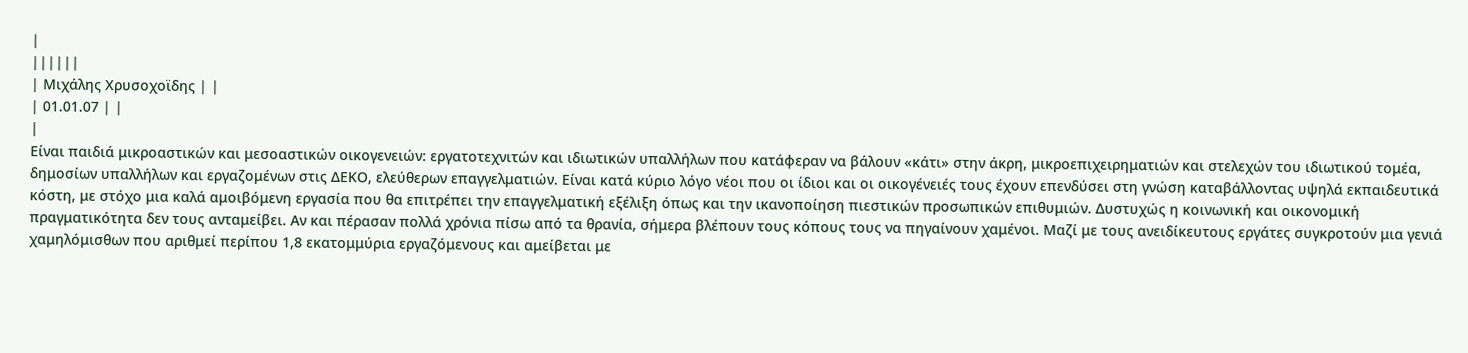|
||||||
| Μιχάλης Χρυσοχοϊδης | |
| 01.01.07 | |
|
Είναι παιδιά μικροαστικών και μεσοαστικών οικογενειών: εργατοτεχνιτών και ιδιωτικών υπαλλήλων που κατάφεραν να βάλουν «κάτι» στην άκρη, μικροεπιχειρηματιών και στελεχών του ιδιωτικού τομέα, δημοσίων υπαλλήλων και εργαζομένων στις ΔΕΚΟ, ελεύθερων επαγγελματιών. Είναι κατά κύριο λόγο νέοι που οι ίδιοι και οι οικογένειές τους έχουν επενδύσει στη γνώση καταβάλλοντας υψηλά εκπαιδευτικά κόστη, με στόχο μια καλά αμοιβόμενη εργασία που θα επιτρέπει την επαγγελματική εξέλιξη όπως και την ικανοποίηση πιεστικών προσωπικών επιθυμιών. Δυστυχώς η κοινωνική και οικονομική πραγματικότητα δεν τους ανταμείβει. Αν και πέρασαν πολλά χρόνια πίσω από τα θρανία, σήμερα βλέπουν τους κόπους τους να πηγαίνουν χαμένοι. Μαζί με τους ανειδίκευτους εργάτες συγκροτούν μια γενιά χαμηλόμισθων που αριθμεί περίπου 1,8 εκατομμύρια εργαζόμενους και αμείβεται με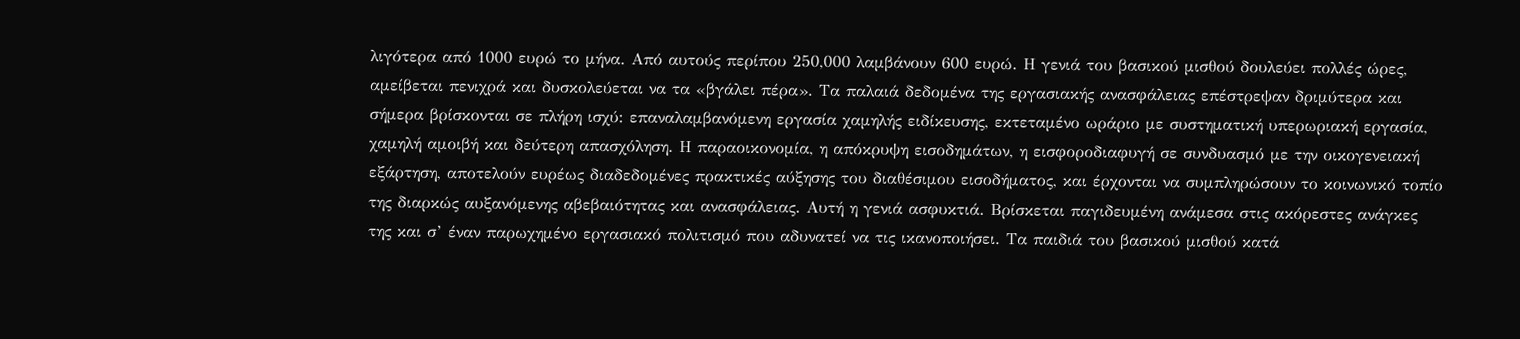λιγότερα από 1000 ευρώ το μήνα. Από αυτούς περίπου 250,000 λαμβάνουν 600 ευρώ. Η γενιά του βασικού μισθού δουλεύει πολλές ώρες, αμείβεται πενιχρά και δυσκολεύεται να τα «βγάλει πέρα». Τα παλαιά δεδομένα της εργασιακής ανασφάλειας επέστρεψαν δριμύτερα και σήμερα βρίσκονται σε πλήρη ισχύ: επαναλαμβανόμενη εργασία χαμηλής ειδίκευσης, εκτεταμένο ωράριο με συστηματική υπερωριακή εργασία, χαμηλή αμοιβή και δεύτερη απασχόληση. Η παραοικονομία, η απόκρυψη εισοδημάτων, η εισφοροδιαφυγή σε συνδυασμό με την οικογενειακή εξάρτηση, αποτελούν ευρέως διαδεδομένες πρακτικές αύξησης του διαθέσιμου εισοδήματος, και έρχονται να συμπληρώσουν το κοινωνικό τοπίο της διαρκώς αυξανόμενης αβεβαιότητας και ανασφάλειας. Αυτή η γενιά ασφυκτιά. Βρίσκεται παγιδευμένη ανάμεσα στις ακόρεστες ανάγκες της και σ’ έναν παρωχημένο εργασιακό πολιτισμό που αδυνατεί να τις ικανοποιήσει. Τα παιδιά του βασικού μισθού κατά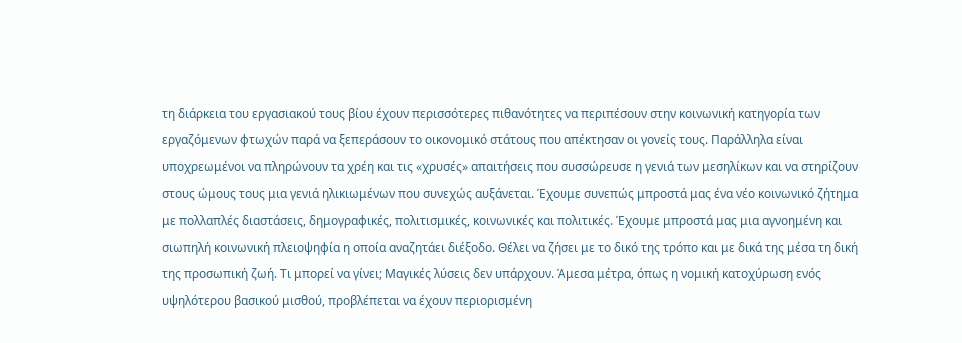τη διάρκεια του εργασιακού τους βίου έχουν περισσότερες πιθανότητες να περιπέσουν στην κοινωνική κατηγορία των εργαζόμενων φτωχών παρά να ξεπεράσουν το οικονομικό στάτους που απέκτησαν οι γονείς τους. Παράλληλα είναι υποχρεωμένοι να πληρώνουν τα χρέη και τις «χρυσές» απαιτήσεις που συσσώρευσε η γενιά των μεσηλίκων και να στηρίζουν στους ώμους τους μια γενιά ηλικιωμένων που συνεχώς αυξάνεται. Έχουμε συνεπώς μπροστά μας ένα νέο κοινωνικό ζήτημα με πολλαπλές διαστάσεις, δημογραφικές, πολιτισμικές, κοινωνικές και πολιτικές. Έχουμε μπροστά μας μια αγνοημένη και σιωπηλή κοινωνική πλειοψηφία η οποία αναζητάει διέξοδο. Θέλει να ζήσει με το δικό της τρόπο και με δικά της μέσα τη δική της προσωπική ζωή. Τι μπορεί να γίνει; Μαγικές λύσεις δεν υπάρχουν. Άμεσα μέτρα, όπως η νομική κατοχύρωση ενός υψηλότερου βασικού μισθού, προβλέπεται να έχουν περιορισμένη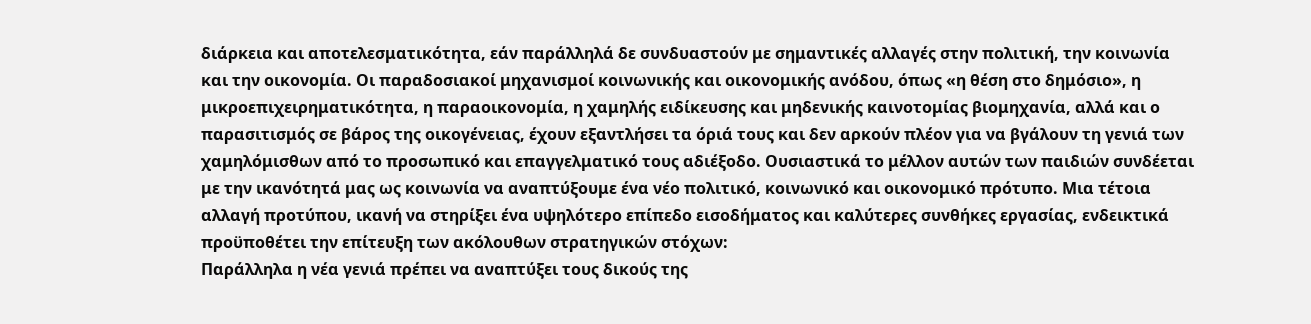διάρκεια και αποτελεσματικότητα, εάν παράλληλά δε συνδυαστούν με σημαντικές αλλαγές στην πολιτική, την κοινωνία και την οικονομία. Οι παραδοσιακοί μηχανισμοί κοινωνικής και οικονομικής ανόδου, όπως «η θέση στο δημόσιο», η μικροεπιχειρηματικότητα, η παραοικονομία, η χαμηλής ειδίκευσης και μηδενικής καινοτομίας βιομηχανία, αλλά και ο παρασιτισμός σε βάρος της οικογένειας, έχουν εξαντλήσει τα όριά τους και δεν αρκούν πλέον για να βγάλουν τη γενιά των χαμηλόμισθων από το προσωπικό και επαγγελματικό τους αδιέξοδο. Ουσιαστικά το μέλλον αυτών των παιδιών συνδέεται με την ικανότητά μας ως κοινωνία να αναπτύξουμε ένα νέο πολιτικό, κοινωνικό και οικονομικό πρότυπο. Μια τέτοια αλλαγή προτύπου, ικανή να στηρίξει ένα υψηλότερο επίπεδο εισοδήματος και καλύτερες συνθήκες εργασίας, ενδεικτικά προϋποθέτει την επίτευξη των ακόλουθων στρατηγικών στόχων:
Παράλληλα η νέα γενιά πρέπει να αναπτύξει τους δικούς της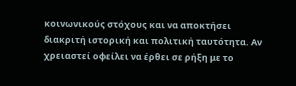κοινωνικούς στόχους και να αποκτήσει διακριτή ιστορική και πολιτική ταυτότητα. Αν χρειαστεί οφείλει να έρθει σε ρήξη με το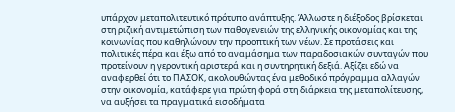υπάρχον μεταπολιτευτικό πρότυπο ανάπτυξης. Άλλωστε η διέξοδος βρίσκεται στη ριζική αντιμετώπιση των παθογενειών της ελληνικής οικονομίας και της κοινωνίας που καθηλώνουν την προοπτική των νέων. Σε προτάσεις και πολιτικές πέρα και έξω από το αναμάσημα των παραδοσιακών συνταγών που προτείνουν η γεροντική αριστερά και η συντηρητική δεξιά. Αξίζει εδώ να αναφερθεί ότι το ΠΑΣΟΚ, ακολουθώντας ένα μεθοδικό πρόγραμμα αλλαγών στην οικονομία, κατάφερε για πρώτη φορά στη διάρκεια της μεταπολίτευσης, να αυξήσει τα πραγματικά εισοδήματα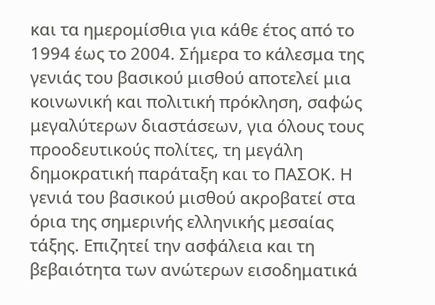και τα ημερομίσθια για κάθε έτος από το 1994 έως το 2004. Σήμερα το κάλεσμα της γενιάς του βασικού μισθού αποτελεί μια κοινωνική και πολιτική πρόκληση, σαφώς μεγαλύτερων διαστάσεων, για όλους τους προοδευτικούς πολίτες, τη μεγάλη δημοκρατική παράταξη και το ΠΑΣΟΚ. Η γενιά του βασικού μισθού ακροβατεί στα όρια της σημερινής ελληνικής μεσαίας τάξης. Επιζητεί την ασφάλεια και τη βεβαιότητα των ανώτερων εισοδηματικά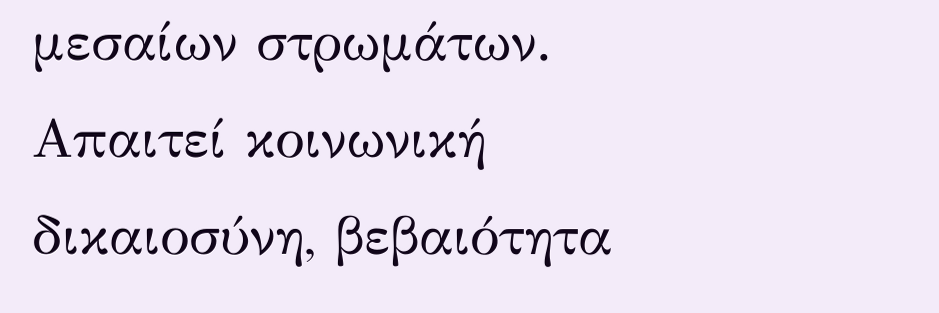μεσαίων στρωμάτων. Απαιτεί κοινωνική δικαιοσύνη, βεβαιότητα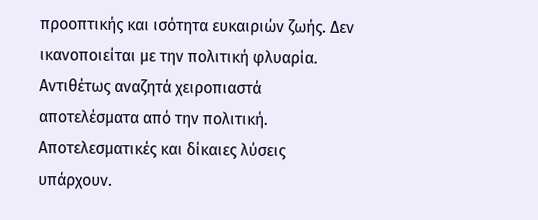προοπτικής και ισότητα ευκαιριών ζωής. Δεν ικανοποιείται με την πολιτική φλυαρία. Αντιθέτως αναζητά χειροπιαστά αποτελέσματα από την πολιτική. Αποτελεσματικές και δίκαιες λύσεις υπάρχουν.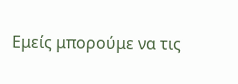Εμείς μπορούμε να τις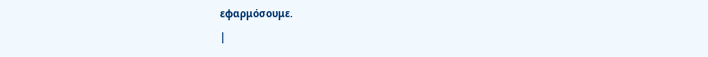εφαρμόσουμε.
|